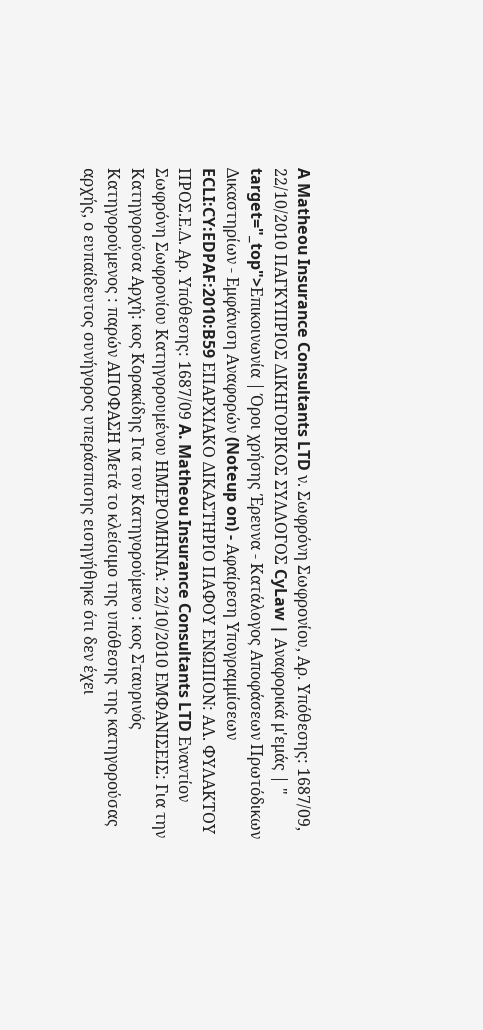A Matheou Insurance Consultants LTD ν. Σωφρόνη Σωφρονίου, Αρ. Υπόθεσης: 1687/09, 22/10/2010 ΠΑΓΚΥΠΡΙΟΣ ΔΙΚΗΓΟΡΙΚΟΣ ΣΥΛΛΟΓΟΣ CyLaw | Αναφορικά μ'εμάς | " target="_top">Επικοινωνία | Όροι χρήσης Έρευνα - Κατάλογος Αποφάσεων Πρωτόδικων Δικαστηρίων - Εμφάνιση Αναφορών (Noteup on) - Αφαίρεση Υπογραμμίσεων ECLI:CY:EDPAF:2010:B59 ΕΠΑΡΧΙΑΚΟ ΔΙΚΑΣΤΗΡΙΟ ΠΑΦΟΥ ΕΝΩΠΙΟΝ: ΑΛ. ΦΥΛΑΚΤΟΥ ΠΡΟΣ.Ε.Δ. Αρ. Υπόθεσης: 1687/09 A. Matheou Insurance Consultants LTD Εναντίον Σωφρόνη Σωφρονίου Κατηγορουμένου ΗΜΕΡΟΜΗΝΙΑ: 22/10/2010 ΕΜΦΑΝΙΣΕΙΣ: Για την Κατηγορούσα Αρχή: κος Κορακίδης Για τον Κατηγορούμενο : κος Σταυρινός Κατηγορούμενος : παρών ΑΠΟΦΑΣΗ Μετά το κλείσιμο της υπόθεσης της κατηγορούσας αρχής, ο ευπαίδευτος συνήγορος υπεράσπισης εισηγήθηκε ότι δεν έχει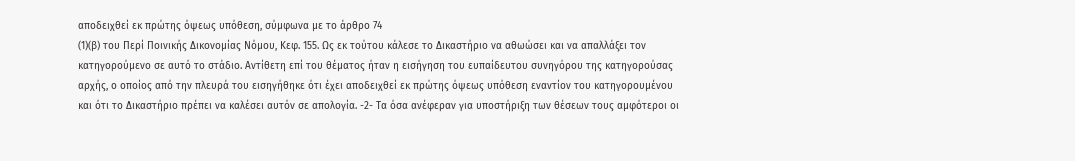αποδειχθεί εκ πρώτης όψεως υπόθεση, σύμφωνα με το άρθρο 74
(1)(β) του Περί Ποινικής Δικονομίας Νόμου, Κεφ. 155. Ως εκ τούτου κάλεσε το Δικαστήριο να αθωώσει και να απαλλάξει τον κατηγορούμενο σε αυτό το στάδιο. Αντίθετη επί του θέματος ήταν η εισήγηση του ευπαίδευτου συνηγόρου της κατηγορούσας αρχής, ο οποίος από την πλευρά του εισηγήθηκε ότι έχει αποδειχθεί εκ πρώτης όψεως υπόθεση εναντίον του κατηγορουμένου και ότι το Δικαστήριο πρέπει να καλέσει αυτόν σε απολογία. -2- Τα όσα ανέφεραν για υποστήριξη των θέσεων τους αμφότεροι οι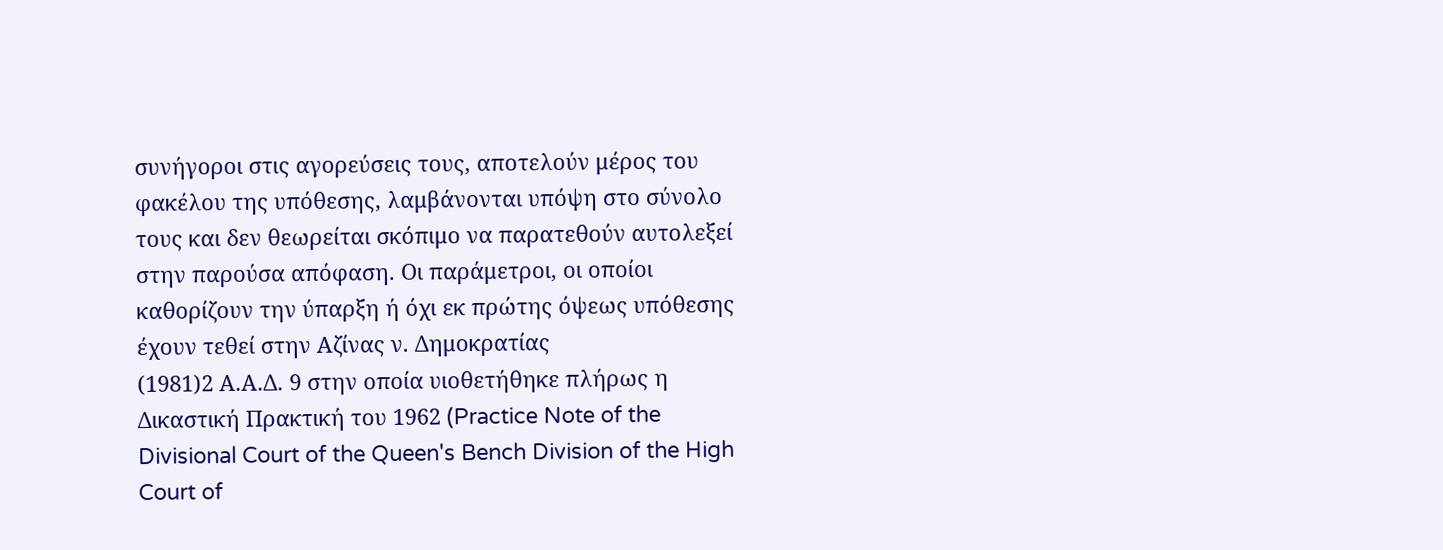συνήγοροι στις αγορεύσεις τους, αποτελούν μέρος του φακέλου της υπόθεσης, λαμβάνονται υπόψη στο σύνολο τους και δεν θεωρείται σκόπιμο να παρατεθούν αυτολεξεί στην παρούσα απόφαση. Οι παράμετροι, οι οποίοι καθορίζουν την ύπαρξη ή όχι εκ πρώτης όψεως υπόθεσης έχουν τεθεί στην Αζίνας ν. Δημοκρατίας
(1981)2 Α.Α.Δ. 9 στην οποία υιοθετήθηκε πλήρως η Δικαστική Πρακτική του 1962 (Practice Note of the Divisional Court of the Queen's Bench Division of the High Court of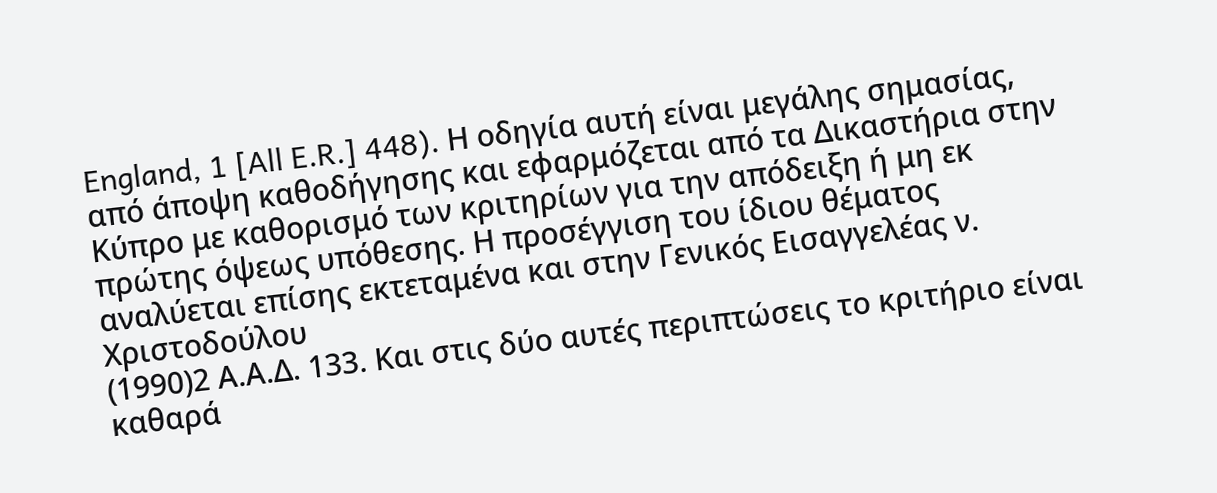England, 1 [All E.R.] 448). Η οδηγία αυτή είναι μεγάλης σημασίας, από άποψη καθοδήγησης και εφαρμόζεται από τα Δικαστήρια στην Κύπρο με καθορισμό των κριτηρίων για την απόδειξη ή μη εκ πρώτης όψεως υπόθεσης. Η προσέγγιση του ίδιου θέματος αναλύεται επίσης εκτεταμένα και στην Γενικός Εισαγγελέας ν. Χριστοδούλου
(1990)2 Α.Α.Δ. 133. Και στις δύο αυτές περιπτώσεις το κριτήριο είναι καθαρά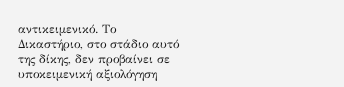αντικειμενικό. Το Δικαστήριο, στο στάδιο αυτό της δίκης, δεν προβαίνει σε υποκειμενική αξιολόγηση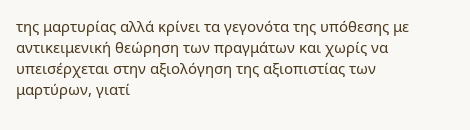της μαρτυρίας αλλά κρίνει τα γεγονότα της υπόθεσης με αντικειμενική θεώρηση των πραγμάτων και χωρίς να υπεισέρχεται στην αξιολόγηση της αξιοπιστίας των μαρτύρων, γιατί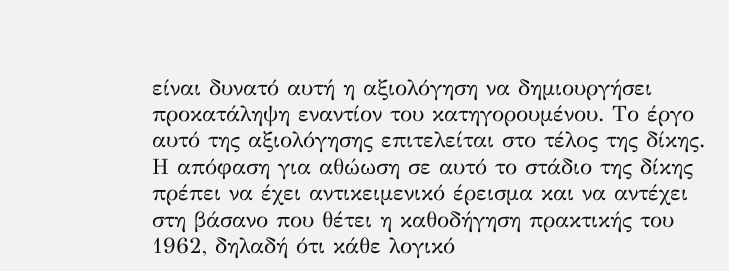είναι δυνατό αυτή η αξιολόγηση να δημιουργήσει προκατάληψη εναντίον του κατηγορουμένου. Το έργο αυτό της αξιολόγησης επιτελείται στο τέλος της δίκης. Η απόφαση για αθώωση σε αυτό το στάδιο της δίκης πρέπει να έχει αντικειμενικό έρεισμα και να αντέχει στη βάσανο που θέτει η καθοδήγηση πρακτικής του 1962, δηλαδή ότι κάθε λογικό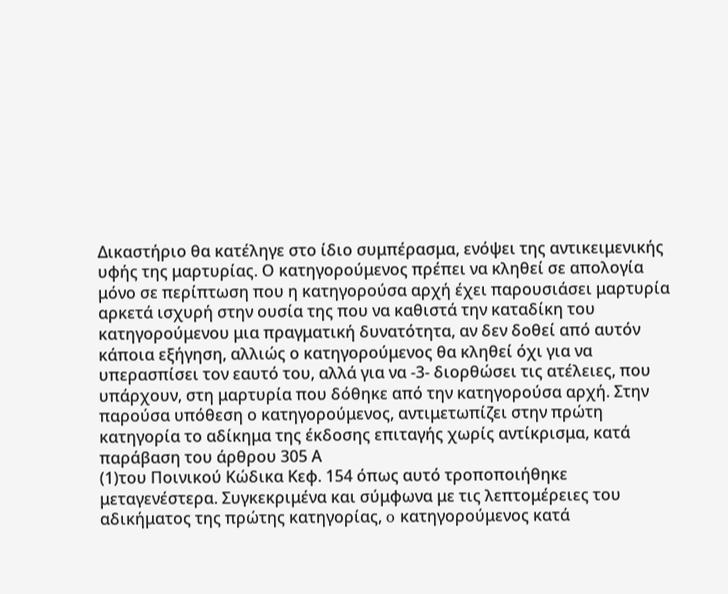Δικαστήριο θα κατέληγε στο ίδιο συμπέρασμα, ενόψει της αντικειμενικής υφής της μαρτυρίας. Ο κατηγορούμενος πρέπει να κληθεί σε απολογία μόνο σε περίπτωση που η κατηγορούσα αρχή έχει παρουσιάσει μαρτυρία αρκετά ισχυρή στην ουσία της που να καθιστά την καταδίκη του κατηγορούμενου μια πραγματική δυνατότητα, αν δεν δοθεί από αυτόν κάποια εξήγηση, αλλιώς ο κατηγορούμενος θα κληθεί όχι για να υπερασπίσει τον εαυτό του, αλλά για να -3- διορθώσει τις ατέλειες, που υπάρχουν, στη μαρτυρία που δόθηκε από την κατηγορούσα αρχή. Στην παρούσα υπόθεση ο κατηγορούμενος, αντιμετωπίζει στην πρώτη κατηγορία το αδίκημα της έκδοσης επιταγής χωρίς αντίκρισμα, κατά παράβαση του άρθρου 305 Α
(1)του Ποινικού Κώδικα Κεφ. 154 όπως αυτό τροποποιήθηκε μεταγενέστερα. Συγκεκριμένα και σύμφωνα με τις λεπτομέρειες του αδικήματος της πρώτης κατηγορίας, o κατηγορούμενος κατά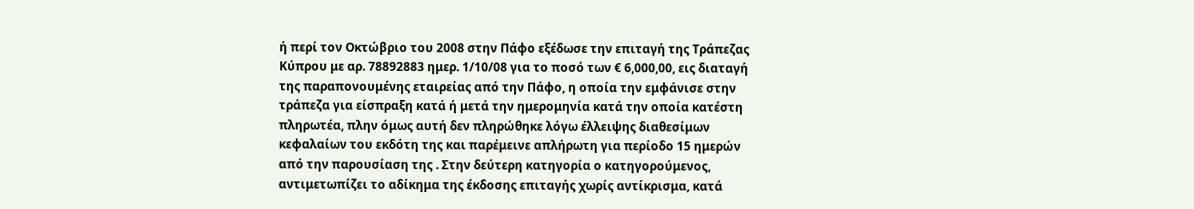ή περί τον Οκτώβριο του 2008 στην Πάφο εξέδωσε την επιταγή της Τράπεζας Κύπρου με αρ. 78892883 ημερ. 1/10/08 για το ποσό των € 6,000,00, εις διαταγή της παραπονουμένης εταιρείας από την Πάφο, η οποία την εμφάνισε στην τράπεζα για είσπραξη κατά ή μετά την ημερομηνία κατά την οποία κατέστη πληρωτέα, πλην όμως αυτή δεν πληρώθηκε λόγω έλλειψης διαθεσίμων κεφαλαίων του εκδότη της και παρέμεινε απλήρωτη για περίοδο 15 ημερών από την παρουσίαση της . Στην δεύτερη κατηγορία ο κατηγορούμενος, αντιμετωπίζει το αδίκημα της έκδοσης επιταγής χωρίς αντίκρισμα, κατά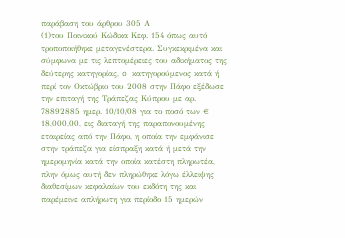παράβαση του άρθρου 305 Α
(1)του Ποινικού Κώδικα Κεφ. 154 όπως αυτό τροποποιήθηκε μεταγενέστερα. Συγκεκριμένα και σύμφωνα με τις λεπτομέρειες του αδικήματος της δεύτερης κατηγορίας, o κατηγορούμενος κατά ή περί τον Οκτώβριο του 2008 στην Πάφο εξέδωσε την επιταγή της Τράπεζας Κύπρου με αρ. 78892885 ημερ. 10/10/08 για το ποσό των € 18,000,00, εις διαταγή της παραπονουμένης εταιρείας από την Πάφο, η οποία την εμφάνισε στην τράπεζα για είσπραξη κατά ή μετά την ημερομηνία κατά την οποία κατέστη πληρωτέα, πλην όμως αυτή δεν πληρώθηκε λόγω έλλειψης διαθεσίμων κεφαλαίων του εκδότη της και παρέμεινε απλήρωτη για περίοδο 15 ημερών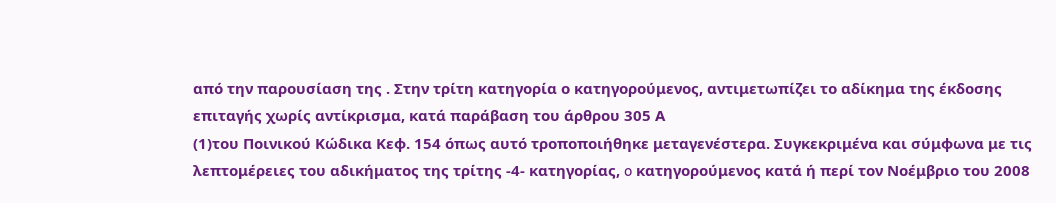από την παρουσίαση της . Στην τρίτη κατηγορία ο κατηγορούμενος, αντιμετωπίζει το αδίκημα της έκδοσης επιταγής χωρίς αντίκρισμα, κατά παράβαση του άρθρου 305 Α
(1)του Ποινικού Κώδικα Κεφ. 154 όπως αυτό τροποποιήθηκε μεταγενέστερα. Συγκεκριμένα και σύμφωνα με τις λεπτομέρειες του αδικήματος της τρίτης -4- κατηγορίας, o κατηγορούμενος κατά ή περί τον Νοέμβριο του 2008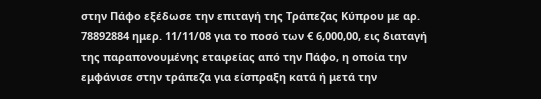στην Πάφο εξέδωσε την επιταγή της Τράπεζας Κύπρου με αρ. 78892884 ημερ. 11/11/08 για το ποσό των € 6,000,00, εις διαταγή της παραπονουμένης εταιρείας από την Πάφο, η οποία την εμφάνισε στην τράπεζα για είσπραξη κατά ή μετά την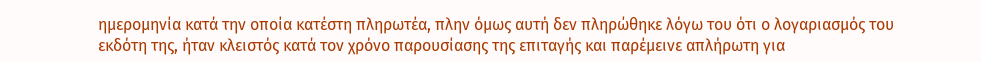ημερομηνία κατά την οποία κατέστη πληρωτέα, πλην όμως αυτή δεν πληρώθηκε λόγω του ότι ο λογαριασμός του εκδότη της, ήταν κλειστός κατά τον χρόνο παρουσίασης της επιταγής και παρέμεινε απλήρωτη για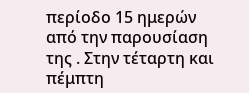περίοδο 15 ημερών από την παρουσίαση της . Στην τέταρτη και πέμπτη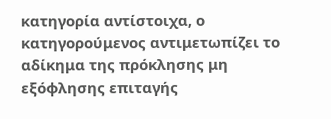κατηγορία αντίστοιχα, ο κατηγορούμενος αντιμετωπίζει το αδίκημα της πρόκλησης μη εξόφλησης επιταγής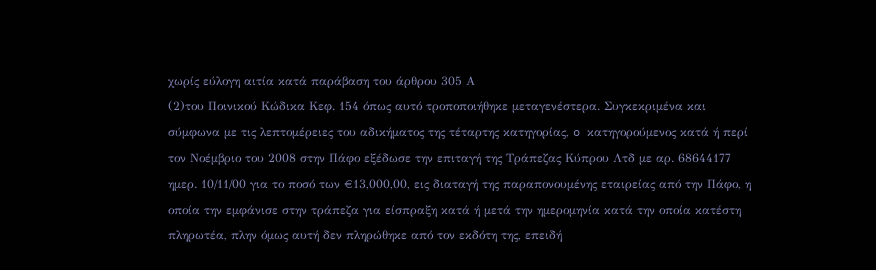χωρίς εύλογη αιτία κατά παράβαση του άρθρου 305 Α
(2)του Ποινικού Κώδικα Κεφ. 154 όπως αυτό τροποποιήθηκε μεταγενέστερα. Συγκεκριμένα και σύμφωνα με τις λεπτομέρειες του αδικήματος της τέταρτης κατηγορίας, o κατηγορούμενος κατά ή περί τον Νοέμβριο του 2008 στην Πάφο εξέδωσε την επιταγή της Τράπεζας Κύπρου Λτδ με αρ. 68644177 ημερ. 10/11/00 για το ποσό των €13,000,00, εις διαταγή της παραπονουμένης εταιρείας από την Πάφο, η οποία την εμφάνισε στην τράπεζα για είσπραξη κατά ή μετά την ημερομηνία κατά την οποία κατέστη πληρωτέα, πλην όμως αυτή δεν πληρώθηκε από τον εκδότη της, επειδή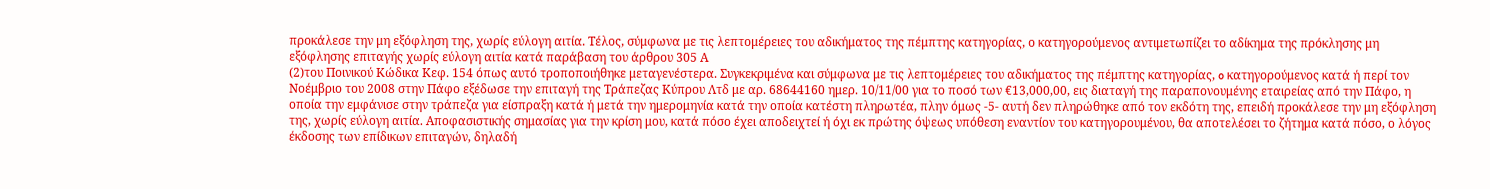προκάλεσε την μη εξόφληση της, χωρίς εύλογη αιτία. Τέλος, σύμφωνα με τις λεπτομέρειες του αδικήματος της πέμπτης κατηγορίας, ο κατηγορούμενος αντιμετωπίζει το αδίκημα της πρόκλησης μη εξόφλησης επιταγής χωρίς εύλογη αιτία κατά παράβαση του άρθρου 305 Α
(2)του Ποινικού Κώδικα Κεφ. 154 όπως αυτό τροποποιήθηκε μεταγενέστερα. Συγκεκριμένα και σύμφωνα με τις λεπτομέρειες του αδικήματος της πέμπτης κατηγορίας, o κατηγορούμενος κατά ή περί τον Νοέμβριο του 2008 στην Πάφο εξέδωσε την επιταγή της Τράπεζας Κύπρου Λτδ με αρ. 68644160 ημερ. 10/11/00 για το ποσό των €13,000,00, εις διαταγή της παραπονουμένης εταιρείας από την Πάφο, η οποία την εμφάνισε στην τράπεζα για είσπραξη κατά ή μετά την ημερομηνία κατά την οποία κατέστη πληρωτέα, πλην όμως -5- αυτή δεν πληρώθηκε από τον εκδότη της, επειδή προκάλεσε την μη εξόφληση της, χωρίς εύλογη αιτία. Αποφασιστικής σημασίας για την κρίση μου, κατά πόσο έχει αποδειχτεί ή όχι εκ πρώτης όψεως υπόθεση εναντίον του κατηγορουμένου, θα αποτελέσει το ζήτημα κατά πόσο, ο λόγος έκδοσης των επίδικων επιταγών, δηλαδή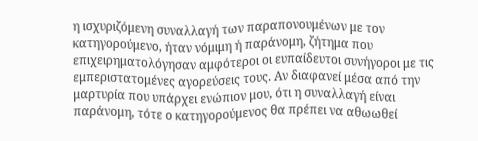η ισχυριζόμενη συναλλαγή των παραπονουμένων με τον κατηγορούμενο, ήταν νόμιμη ή παράνομη, ζήτημα που επιχειρηματολόγησαν αμφότεροι οι ευπαίδευτοι συνήγοροι με τις εμπεριστατομένες αγορεύσεις τους. Αν διαφανεί μέσα από την μαρτυρία που υπάρχει ενώπιον μου, ότι η συναλλαγή είναι παράνομη, τότε ο κατηγορούμενος θα πρέπει να αθωωθεί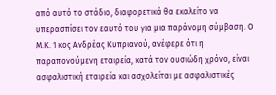από αυτό το στάδιο, διαφορετικά θα εκαλείτο να υπερασπίσει τον εαυτό του για μια παράνομη σύμβαση. Ο Μ.Κ. 1 κος Ανδρέας Κυπριανού, ανέφερε ότι η παραπονούμενη εταιρεία, κατά τον ουσιώδη χρόνο, είναι ασφαλιστική εταιρεία και ασχολείται με ασφαλιστικές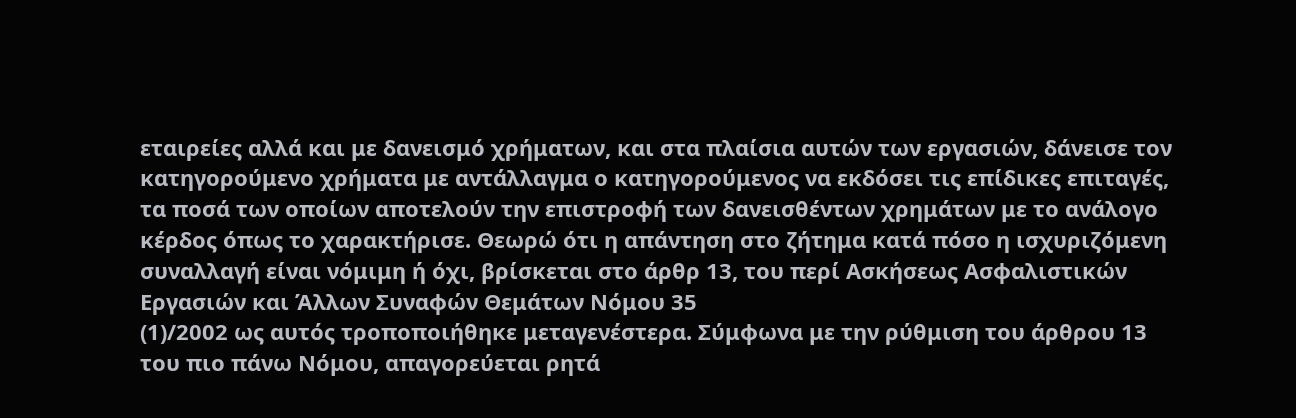εταιρείες αλλά και με δανεισμό χρήματων, και στα πλαίσια αυτών των εργασιών, δάνεισε τον κατηγορούμενο χρήματα με αντάλλαγμα ο κατηγορούμενος να εκδόσει τις επίδικες επιταγές, τα ποσά των οποίων αποτελούν την επιστροφή των δανεισθέντων χρημάτων με το ανάλογο κέρδος όπως το χαρακτήρισε. Θεωρώ ότι η απάντηση στο ζήτημα κατά πόσο η ισχυριζόμενη συναλλαγή είναι νόμιμη ή όχι, βρίσκεται στο άρθρ 13, του περί Ασκήσεως Ασφαλιστικών Εργασιών και Άλλων Συναφών Θεμάτων Νόμου 35
(1)/2002 ως αυτός τροποποιήθηκε μεταγενέστερα. Σύμφωνα με την ρύθμιση του άρθρου 13 του πιο πάνω Νόμου, απαγορεύεται ρητά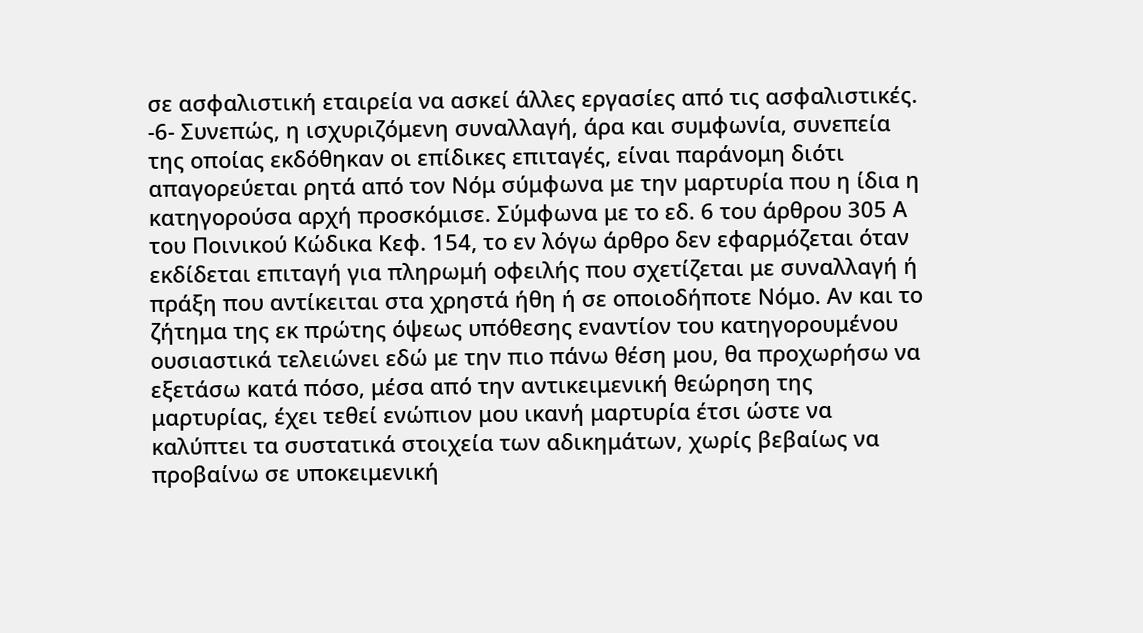σε ασφαλιστική εταιρεία να ασκεί άλλες εργασίες από τις ασφαλιστικές. -6- Συνεπώς, η ισχυριζόμενη συναλλαγή, άρα και συμφωνία, συνεπεία της οποίας εκδόθηκαν οι επίδικες επιταγές, είναι παράνομη διότι απαγορεύεται ρητά από τον Νόμ σύμφωνα με την μαρτυρία που η ίδια η κατηγορούσα αρχή προσκόμισε. Σύμφωνα με το εδ. 6 του άρθρου 305 Α του Ποινικού Κώδικα Κεφ. 154, το εν λόγω άρθρο δεν εφαρμόζεται όταν εκδίδεται επιταγή για πληρωμή οφειλής που σχετίζεται με συναλλαγή ή πράξη που αντίκειται στα χρηστά ήθη ή σε οποιοδήποτε Νόμο. Αν και το ζήτημα της εκ πρώτης όψεως υπόθεσης εναντίον του κατηγορουμένου ουσιαστικά τελειώνει εδώ με την πιο πάνω θέση μου, θα προχωρήσω να εξετάσω κατά πόσο, μέσα από την αντικειμενική θεώρηση της μαρτυρίας, έχει τεθεί ενώπιον μου ικανή μαρτυρία έτσι ώστε να καλύπτει τα συστατικά στοιχεία των αδικημάτων, χωρίς βεβαίως να προβαίνω σε υποκειμενική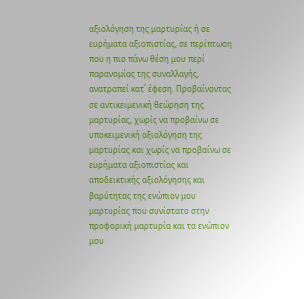αξιολόγηση της μαρτυρίας ή σε ευρήματα αξιοπιστίας, σε περίπτωση που η πιο πάνω θέση μου περί παρανομίας της συναλλαγής, ανατραπεί κατ΄ έφεση. Προβαίνοντας σε αντικειμενική θεώρηση της μαρτυρίας, χωρίς να προβαίνω σε υποκειμενική αξιολόγηση της μαρτυρίας και χωρίς να προβαίνω σε ευρήματα αξιοπιστίας και αποδεικτικής αξιολόγησης και βαρύτητας της ενώπιον μου μαρτυρίας που συνίστατο στην προφορική μαρτυρία και τα ενώπιον μου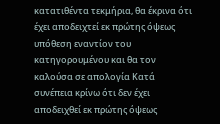κατατιθέντα τεκμήρια, θα έκρινα ότι έχει αποδειχτεί εκ πρώτης όψεως υπόθεση εναντίον του κατηγορουμένου και θα τον καλούσα σε απολογία Κατά συνέπεια κρίνω ότι δεν έχει αποδειχθεί εκ πρώτης όψεως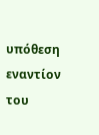υπόθεση εναντίον του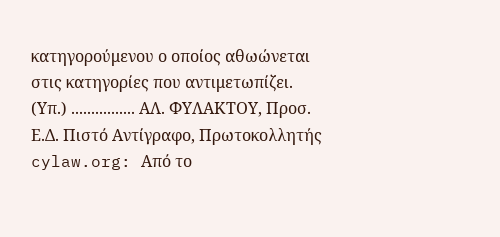κατηγορούμενου ο οποίος αθωώνεται στις κατηγορίες που αντιμετωπίζει. (Υπ.) ................ ΑΛ. ΦΥΛΑΚΤΟΥ, Προσ. Ε.Δ. Πιστό Αντίγραφο, Πρωτοκολλητής cylaw.org: Από το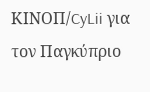ΚΙΝOΠ/CyLii για τον Παγκύπριο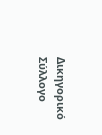Δικηγορικό Σύλλογο